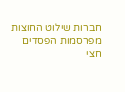חברות שילוט החוצות מפרסמות הפסדים
חצי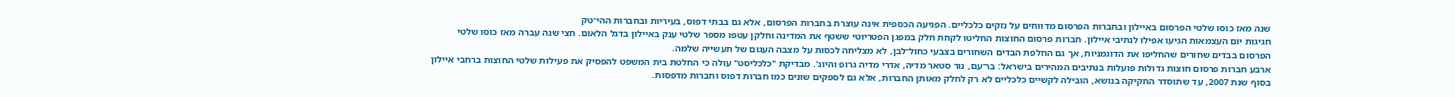שנה מאז כוסו שלטי הפרסום באיילון ובחברות הפרסום מדווחים על נזקים כלכליים. הפגיעה הכספית אינה עוצרת בחברות הפרסום, אלא גם בבתי דפוס, בעיריות ובחברות ההי־טק
חגיגות יום העצמאות הגיעו אפילו לנתיבי איילון. חברות פרסום החוצות החליטו לקחת חלק במפגן הפטריוטי ששטף את המדינה וחלקן עטפו מספר שלטי ענק באיילון בדגל הלאום. חצי שנה עברה מאז כוסו שלטי הפרסום בבדים שחורים שהחליפו את הדוגמניות, אך גם החלפת הבדים השחורים בצבעי כחול־לבן, לא מצליחה לכסות על מצבה העגום של תעשייה שלמה.
ארבע חברות פרסום חוצות גדולות פועלות בנתיבים המהירים בישראל: בר־עם, נור סטאר מדיה, אדרי מדיה גרופ והיוג'. מבדיקת "כלכליסט" עולה כי החלטת בית המשפט להפסיק את פעילות שלטי החוצות ברחבי איילון בסוף שנת 2007, עד שתוסדר החקיקה בנושא, הובילה לקשיים כלכליים לא רק לחלק מאותן החברות, אלא גם לספקים שונים כמו חברות דפוס וחברות מדפסות.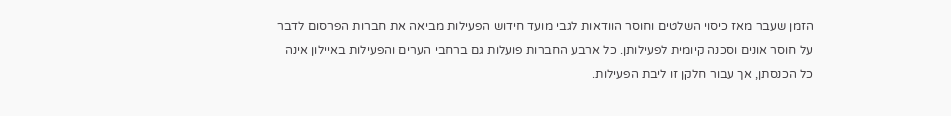הזמן שעבר מאז כיסוי השלטים וחוסר הוודאות לגבי מועד חידוש הפעילות מביאה את חברות הפרסום לדבר על חוסר אונים וסכנה קיומית לפעילותן. כל ארבע החברות פועלות גם ברחבי הערים והפעילות באיילון אינה כל הכנסתן, אך עבור חלקן זו ליבת הפעילות.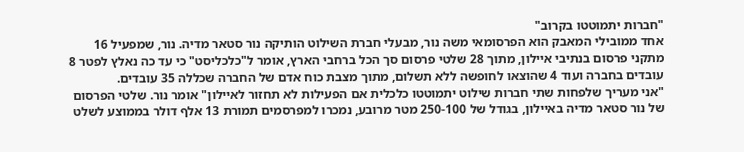"חברות יתמוטטו בקרוב"
אחד ממובילי המאבק הוא הפרסומאי משה נור, מבעלי חברת השילוט הותיקה נור סטאר מדיה. נור, שמפעיל 16 מתקני פרסום בנתיבי איילון, מתוך 28 שלטי פרסום סך הכל ברחבי הארץ, אומר ל"כלכליסט" כי עד כה נאלץ לפטר 8 עובדים בחברה ועוד 4 שהוצאו לחופשה ללא תשלום, מתוך מצבת כוח אדם של החברה שכללה 35 עובדים.
"אני מעריך שלפחות שתי חברות שילוט יתמוטטו כלכלית אם הפעילות לא תחזור לאיילון" אומר נור. שלטי הפרסום של נור סטאר מדיה באיילון, בגודל של 250-100 מטר מרובע, נמכרו למפרסמים תמורת 13 אלף דולר בממוצע לשלט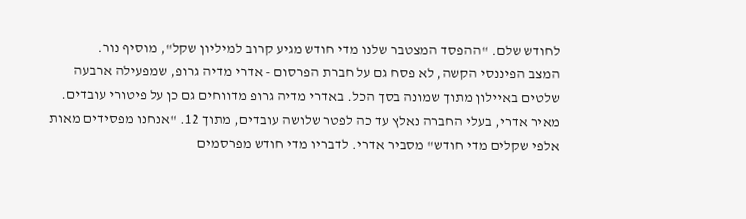לחודש שלם. "ההפסד המצטבר שלנו מדי חודש מגיע קרוב למיליון שקל", מוסיף נור.
המצב הפיננסי הקשה, לא פסח גם על חברת הפרסום - אדרי מדיה גרופ, שמפעילה ארבעה שלטים באיילון מתוך שמונה בסך הכל. באדרי מדיה גרופ מדווחים גם כן על פיטורי עובדים. מאיר אדרי, בעלי החברה נאלץ עד כה לפטר שלושה עובדים, מתוך 12. "אנחנו מפסידים מאות אלפי שקלים מדי חודש" מסביר אדרי. לדבריו מדי חודש מפרסמים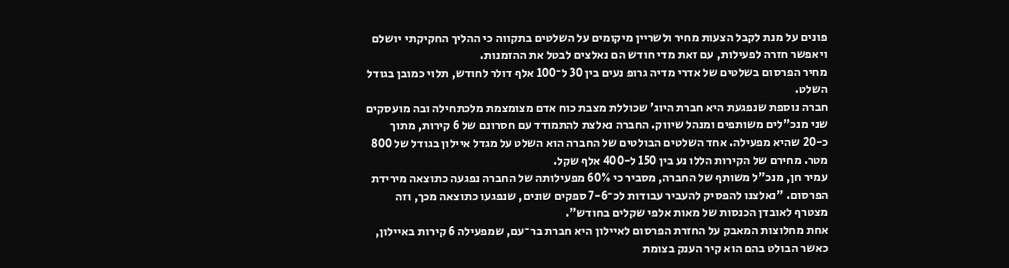פונים על מנת לקבל הצעות מחיר ולשריין מיקומים על השלטים בתקווה כי ההליך החקיקתי יושלם ויאפשר חזרה לפעילות, עם זאת מדי חודש הם נאלצים לבטל את ההזמנות.
מחיר הפרסום בשלטים של אדרי מדיה גרופ נעים בין 30 ל־100 אלף דולר לחודש, תלוי כמובן בגודל השלט.
חברה נוספת שנפגעת היא חברת היוג' שכוללת מצבת כוח אדם מצומצמת מלכתחילה ובה מועסקים שני מנכ"לים משותפים ומנהל שיווק. החברה נאלצת להתמודד עם חסרונם של 6 קירות, מתוך כ-20 שהיא מפעילה. אחד השלטים הבולטים של החברה הוא השלט על מגדל איילון בגודל של 800 מטר. מחירם של הקירות הללו נע בין 150 ל-400 אלף שקל.
עמיר חן, מנכ"ל משותף של החברה, מסביר כי 60% מפעילותה של החברה נפגעה כתוצאה מירידת הפרסום. "נאלצנו להפסיק להעביר עבודות לכ־7-6 ספקים שונים, שנפגעו כתוצאה מכך, וזה מצטרף לאובדן הכנסות של מאות אלפי שקלים בחודש".
אחת מחלוצות המאבק על החזרת הפרסום לאיילון היא חברת בר־עם, שמפעילה 6 קירות באיילון, כאשר הבולט בהם הוא קיר הענק בצומת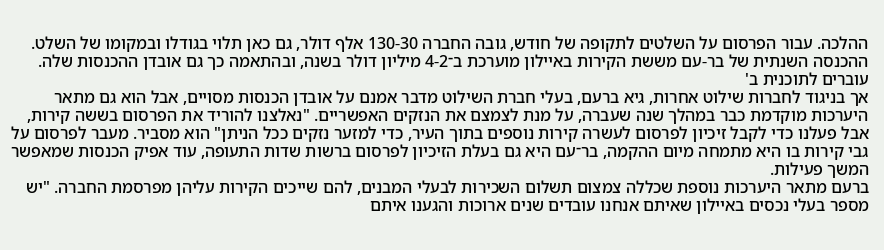ההלכה. עבור הפרסום על השלטים לתקופה של חודש, גובה החברה 130-30 אלף דולר, גם כאן תלוי בגודלו ובמקומו של השלט. ההכנסה השנתית של בר-עם מששת הקירות באיילון מוערכת ב־4-2 מיליון דולר בשנה, ובהתאמה כך גם אובדן ההכנסות שלה.
עוברים לתוכנית ב'
אך בניגוד לחברות שילוט אחרות, גיא ברעם, בעלי חברת השילוט מדבר אמנם על אובדן הכנסות מסויים, אבל הוא גם מתאר היערכות מוקדמת כבר במהלך שנה שעברה, על מנת לצמצם את הנזקים האפשריים. "נאלצנו להוריד את הפרסום בששה קירות, אבל פעלנו כדי לקבל זיכיון לפרסום לעשרה קירות נוספים בתוך העיר, כדי למזער נזקים ככל הניתן" הוא מסביר. מעבר לפרסום על גבי קירות בו היא מתמחה מיום ההקמה, בר־עם היא גם בעלת הזיכיון לפרסום ברשות שדות התעופה, עוד אפיק הכנסות שמאפשר המשך פעילות.
ברעם מתאר היערכות נוספת שכללה צמצום תשלום השכירות לבעלי המבנים, להם שייכים הקירות עליהן מפרסמת החברה. "יש מספר בעלי נכסים באיילון שאיתם אנחנו עובדים שנים ארוכות והגענו איתם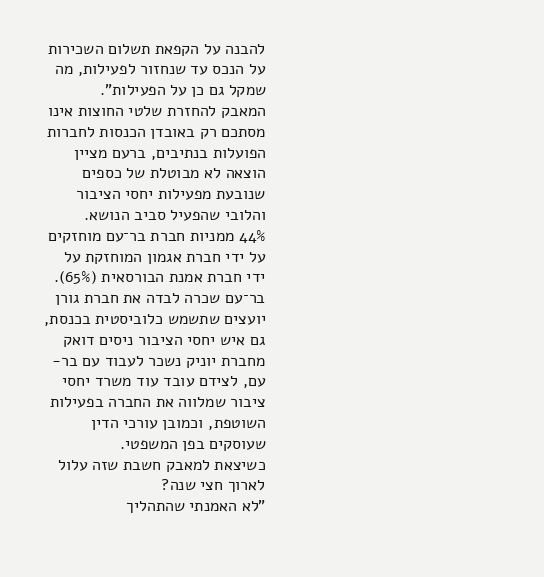להבנה על הקפאת תשלום השכירות על הנכס עד שנחזור לפעילות, מה שמקל גם כן על הפעילות".
המאבק להחזרת שלטי החוצות אינו מסתכם רק באובדן הכנסות לחברות הפועלות בנתיבים, ברעם מציין הוצאה לא מבוטלת של כספים שנובעת מפעילות יחסי הציבור והלובי שהפעיל סביב הנושא.
44% ממניות חברת בר־עם מוחזקים על ידי חברת אגמון המוחזקת על ידי חברת אמנת הבורסאית (65%). בר־עם שכרה לבדה את חברת גורן יועצים שתשמש כלוביסטית בכנסת, גם איש יחסי הציבור ניסים דואק מחברת יוניק נשכר לעבוד עם בר-עם, לצידם עובד עוד משרד יחסי ציבור שמלווה את החברה בפעילות השוטפת, וכמובן עורכי הדין שעוסקים בפן המשפטי.
כשיצאת למאבק חשבת שזה עלול לארוך חצי שנה?
"לא האמנתי שהתהליך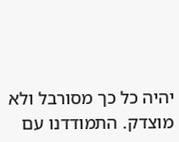יהיה כל כך מסורבל ולא מוצדק. התמודדנו עם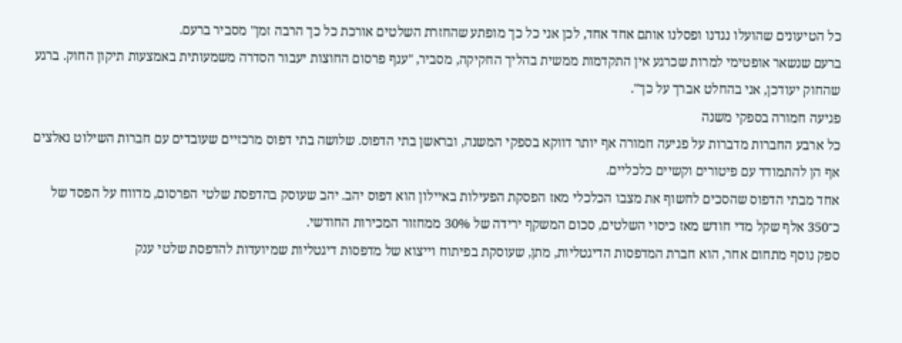כל הטיעונים שהועלו נגדנו ופסלנו אותם אחד אחד, לכן אני כל כך מופתע שהחזרת השלטים אורכת כל כך הרבה זמן" מסביר ברעם.
ברעם שנשאר אופטימי למרות שכרגע אין התקדמות ממשית בהליך החקיקה, מסביר, "ענף פרסום החוצות יעבור הסדרה משמעותית באמצעות תיקון החוק. ברגע שהחוק יעודכן, אני בהחלט אברך על כך".
פגיעה חמורה בספקי משנה
כל ארבע החברות מדברות על פגיעה חמורה אף יותר דווקא בספקי המשנה, ובראשן בתי הדפוס. שלושה בתי דפוס מרכזיים שעובדים עם חברות השילוט נאלצים אף הן להתמודד עם פיטורים וקשיים כלכליים.
אחד מבתי הדפוס שהסכים לחשוף את מצבו הכלכלי מאז הפסקת הפעילות באיילון הוא דפוס יהב. יהב שעוסק בהדפסת שלטי הפרסום, מדווח על הפסד של כ־350 אלף שקל מדי חודש מאז כיסוי השלטים, סכום המשקף ירידה של 30% ממחזור המכירות החודשי.
ספק נוסף מתחום אחר, הוא חברת המדפסות הדיגטליות, מתן, שעוסקת בפיתוח וייצוא של מדפסות דיגטליות שמיועדות להדפסת שלטי ענק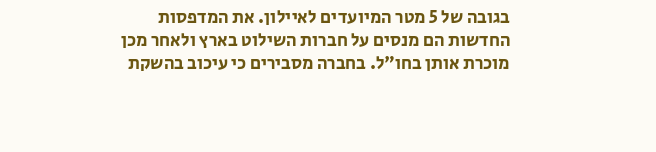בגובה של 5 מטר המיועדים לאיילון. את המדפסות החדשות הם מנסים על חברות השילוט בארץ ולאחר מכן מוכרת אותן בחו"ל. בחברה מסבירים כי עיכוב בהשקת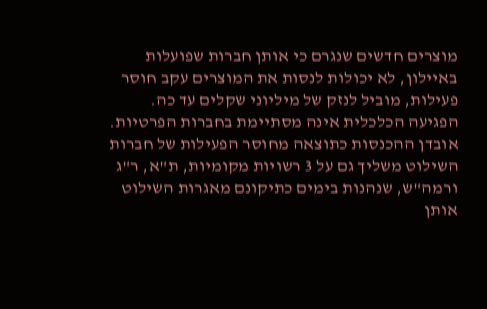מוצרים חדשים שנגרם כי אותן חברות שפועלות באיילון, לא יכולות לנסות את המוצרים עקב חוסר פעילות, מוביל לנזק של מיליוני שקלים עד כה.
הפגיעה הכלכלית אינה מסתיימת בחברות הפרטיות. אובדן ההכנסות כתוצאה מחוסר הפעילות של חברות השילוט משליך גם על 3 רשויות מקומיות, ת"א, ר"ג ורמה"ש, שנהנות בימים כתיקונם מאגרות השילוט אותן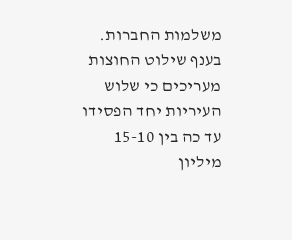משלמות החברות. בענף שילוט החוצות מעריכים כי שלוש העיריות יחד הפסידו עד כה בין 15-10 מיליון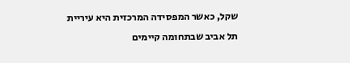שקל, כאשר המפסידה המרכזית היא עיריית תל אביב שבתחומה קיימים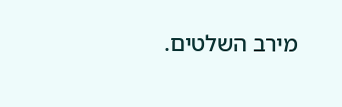מירב השלטים.